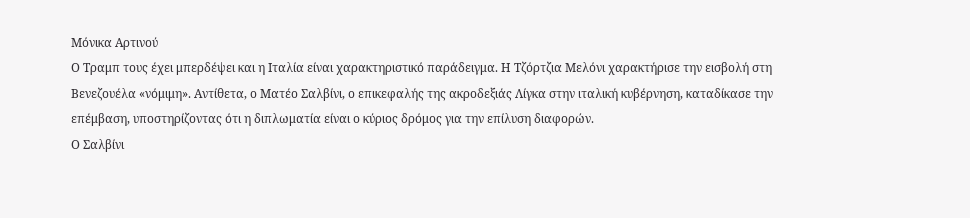Μόνικα Αρτινού
Ο Τραμπ τους έχει μπερδέψει και η Ιταλία είναι χαρακτηριστικό παράδειγμα. Η Τζόρτζια Μελόνι χαρακτήρισε την εισβολή στη Βενεζουέλα «νόμιμη». Αντίθετα, ο Ματέο Σαλβίνι, ο επικεφαλής της ακροδεξιάς Λίγκα στην ιταλική κυβέρνηση, καταδίκασε την επέμβαση, υποστηρίζοντας ότι η διπλωματία είναι ο κύριος δρόμος για την επίλυση διαφορών.
Ο Σαλβίνι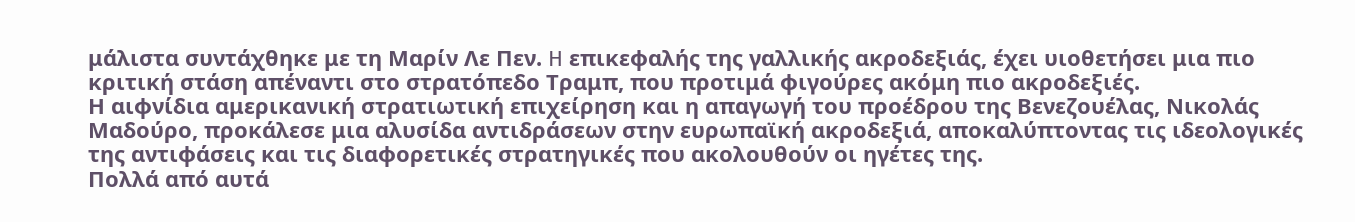μάλιστα συντάχθηκε με τη Μαρίν Λε Πεν. H επικεφαλής της γαλλικής ακροδεξιάς, έχει υιοθετήσει μια πιο κριτική στάση απέναντι στο στρατόπεδο Τραμπ, που προτιμά φιγούρες ακόμη πιο ακροδεξιές.
Η αιφνίδια αμερικανική στρατιωτική επιχείρηση και η απαγωγή του προέδρου της Βενεζουέλας, Νικολάς Μαδούρο, προκάλεσε μια αλυσίδα αντιδράσεων στην ευρωπαϊκή ακροδεξιά, αποκαλύπτοντας τις ιδεολογικές της αντιφάσεις και τις διαφορετικές στρατηγικές που ακολουθούν οι ηγέτες της.
Πολλά από αυτά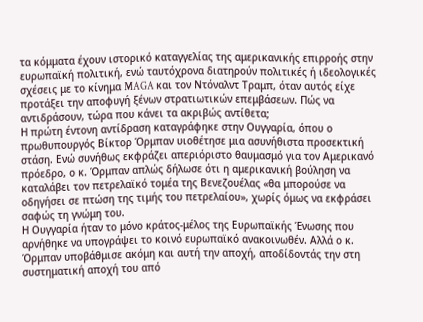τα κόμματα έχουν ιστορικό καταγγελίας της αμερικανικής επιρροής στην ευρωπαϊκή πολιτική, ενώ ταυτόχρονα διατηρούν πολιτικές ή ιδεολογικές σχέσεις με το κίνημα MAGA και τον Ντόναλντ Τραμπ, όταν αυτός είχε προτάξει την αποφυγή ξένων στρατιωτικών επεμβάσεων. Πώς να αντιδράσουν, τώρα που κάνει τα ακριβώς αντίθετα;
Η πρώτη έντονη αντίδραση καταγράφηκε στην Ουγγαρία, όπου ο πρωθυπουργός Βίκτορ Όρμπαν υιοθέτησε μια ασυνήθιστα προσεκτική στάση. Ενώ συνήθως εκφράζει απεριόριστο θαυμασμό για τον Αμερικανό πρόεδρο, ο κ. Όρμπαν απλώς δήλωσε ότι η αμερικανική βούληση να καταλάβει τον πετρελαϊκό τομέα της Βενεζουέλας «θα μπορούσε να οδηγήσει σε πτώση της τιμής του πετρελαίου», χωρίς όμως να εκφράσει σαφώς τη γνώμη του.
Η Ουγγαρία ήταν το μόνο κράτος-μέλος της Ευρωπαϊκής Ένωσης που αρνήθηκε να υπογράψει το κοινό ευρωπαϊκό ανακοινωθέν. Αλλά ο κ. Όρμπαν υποβάθμισε ακόμη και αυτή την αποχή, αποδίδοντάς την στη συστηματική αποχή του από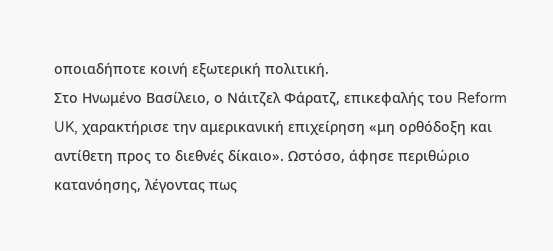οποιαδήποτε κοινή εξωτερική πολιτική.
Στο Ηνωμένο Βασίλειο, ο Νάιτζελ Φάρατζ, επικεφαλής του Reform UK, χαρακτήρισε την αμερικανική επιχείρηση «μη ορθόδοξη και αντίθετη προς το διεθνές δίκαιο». Ωστόσο, άφησε περιθώριο κατανόησης, λέγοντας πως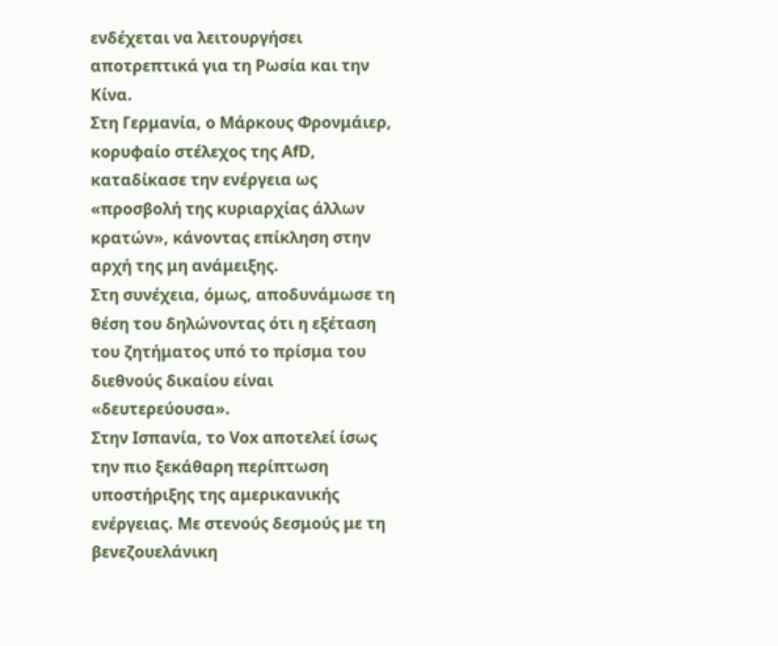ενδέχεται να λειτουργήσει αποτρεπτικά για τη Ρωσία και την Κίνα.
Στη Γερμανία, ο Μάρκους Φρονμάιερ, κορυφαίο στέλεχος της AfD, καταδίκασε την ενέργεια ως «προσβολή της κυριαρχίας άλλων κρατών», κάνοντας επίκληση στην αρχή της μη ανάμειξης.
Στη συνέχεια, όμως, αποδυνάμωσε τη θέση του δηλώνοντας ότι η εξέταση του ζητήματος υπό το πρίσμα του διεθνούς δικαίου είναι «δευτερεύουσα».
Στην Ισπανία, το Vox αποτελεί ίσως την πιο ξεκάθαρη περίπτωση υποστήριξης της αμερικανικής ενέργειας. Με στενούς δεσμούς με τη βενεζουελάνικη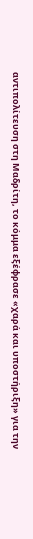αντιπολίτευση στη Μαδρίτη, το κόμμα εξέφρασε «χαρά και υποστήριξη» για την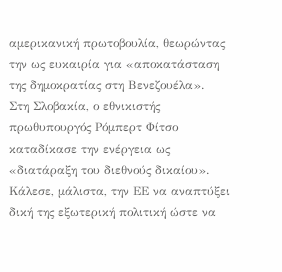αμερικανική πρωτοβουλία, θεωρώντας την ως ευκαιρία για «αποκατάσταση της δημοκρατίας στη Βενεζουέλα».
Στη Σλοβακία, ο εθνικιστής πρωθυπουργός Ρόμπερτ Φίτσο καταδίκασε την ενέργεια ως «διατάραξη του διεθνούς δικαίου». Κάλεσε, μάλιστα, την ΕΕ να αναπτύξει δική της εξωτερική πολιτική ώστε να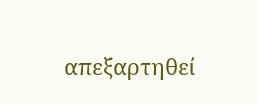απεξαρτηθεί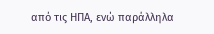από τις ΗΠΑ, ενώ παράλληλα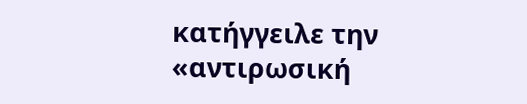κατήγγειλε την «αντιρωσική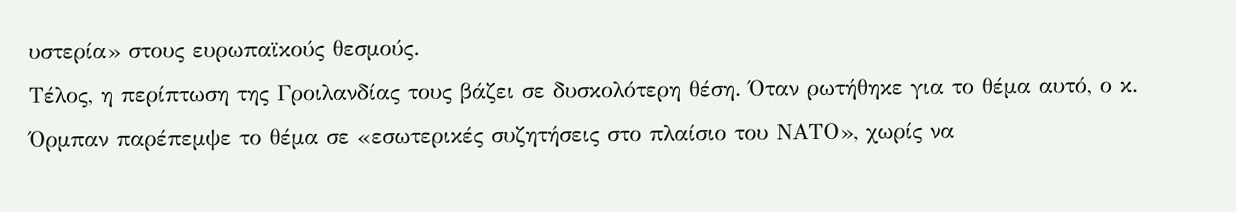υστερία» στους ευρωπαϊκούς θεσμούς.
Τέλος, η περίπτωση της Γροιλανδίας τους βάζει σε δυσκολότερη θέση. Όταν ρωτήθηκε για το θέμα αυτό, ο κ. Όρμπαν παρέπεμψε το θέμα σε «εσωτερικές συζητήσεις στο πλαίσιο του ΝΑΤΟ», χωρίς να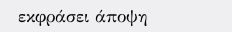εκφράσει άποψη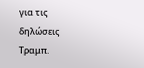για τις δηλώσεις Τραμπ.